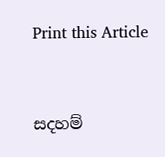Print this Article


සදහම්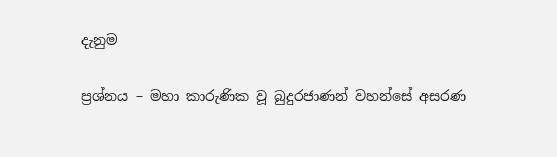දැනුම

ප්‍රශ්නය – මහා කාරුණික වූ බුදුරජාණන් වහන්සේ අසරණ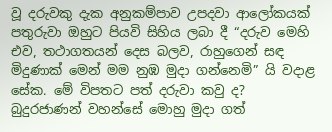වූ දරුවකු දැක අනුකම්පාව උපදවා ආලෝකයක් පතුරුවා ඔහුට පියවි සිහිය ලබා දී “දරුව මෙහි එව, තථාගතයන් දෙස බලව, රාහුගෙන් සඳ මිදුණාක් මෙන් මම නුඹ මුදා ගන්නෙමි” යි වදාළ සේක. මේ විපතට පත් දරුවා කවු ද? බුදුරජාණන් වහන්සේ මොහු මුදා ගත්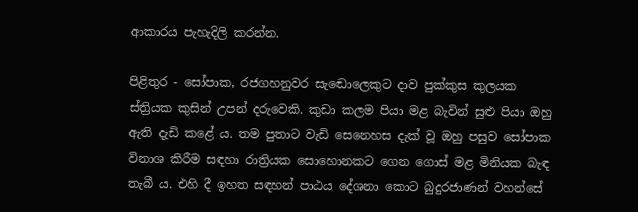ආකාරය පැහැදිලි කරන්න.

පිළිතුර - සෝපාක, රජගහනුවර සැඬොලෙකුට දාව පුක්කුස කුලයක ස්ත්‍රියක කුසින් උපන් දරුවෙකි. කුඩා කලම පියා මළ බැවින් සුළු පියා ඔහු ඇති දැඩි කළේ ය. තම පුතාට වැඩි සෙනෙහස දැක් වූ ඔහු පසුව සෝපාක විනාශ කිරීම සඳහා රාත්‍රියක සොහොනකට ගෙන ගොස් මළ මිනියක බැඳ තැබී ය. එහි දී ඉහත සඳහන් පාඨය දේශනා කොට බුදුරජාණන් වහන්සේ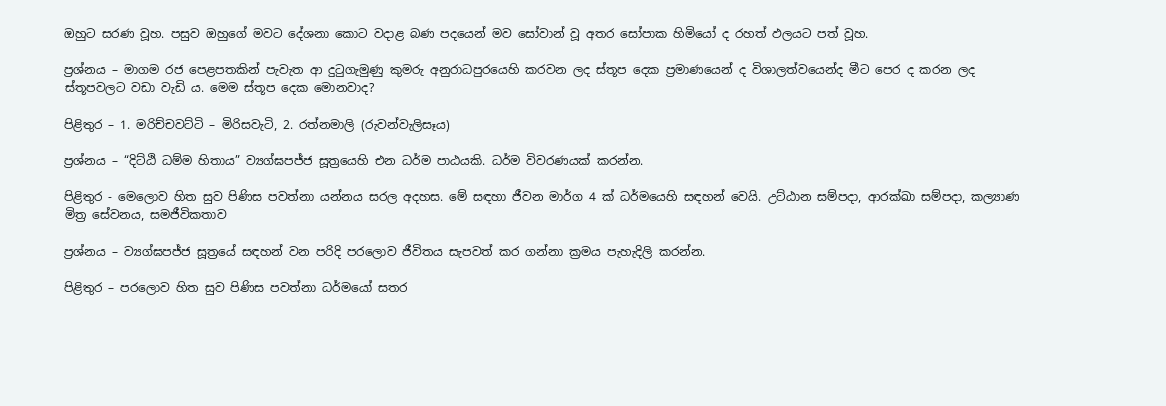ඔහුට සරණ වූහ. පසුව ඔහුගේ මවට දේශනා කොට වදාළ බණ පදයෙන් මව සෝවාන් වූ අතර සෝපාක හිමියෝ ද රහත් ඵලයට පත් වූහ.

ප්‍රශ්නය – මාගම රජ පෙළපතකින් පැවැත ආ දුටුගැමුණු කුමරු අනුරාධපුරයෙහි කරවන ලද ස්තූප දෙක ප්‍රමාණයෙන් ද විශාලත්වයෙන්ද මීට පෙර ද කරන ලද ස්තූපවලට වඩා වැඩි ය. මෙම ස්තූප දෙක මොනවාද?

පිළිතුර – 1. මරිච්චවට්ටි – මිරිසවැටි, 2. රත්නමාලි (රුවන්වැලිසෑය)

ප්‍රශ්නය – “දිට්ඨි ධම්ම හිතාය” ව්‍යග්ඝපජ්ජ සූත්‍රයෙහි එන ධර්ම පාඨයකි. ධර්ම විවරණයක් කරන්න.

පිළිතුර - මෙලොව හිත සුව පිණිස පවත්නා යන්නය සරල අදහස. මේ සඳහා ජීවන මාර්ග 4 ක් ධර්මයෙහි සඳහන් වෙයි. උට්ඨාන සම්පදා, ආරක්ඛා සම්පදා, කල්‍යාණ මිත්‍ර සේවනය, සමජීවිකතාව

ප්‍රශ්නය – ව්‍යග්ඝපජ්ජ සූත්‍රයේ සඳහන් වන පරිදි පරලොව ජීවිතය සැපවත් කර ගන්නා ක්‍රමය පැහැදිලි කරන්න.

පිළිතුර – පරලොව හිත සුව පිණිස පවත්නා ධර්මයෝ සතර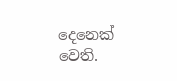දෙනෙක් වෙති.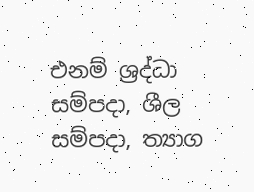එනම් ශ්‍රද්ධා සම්පදා, ශීල සම්පදා, ත්‍යාග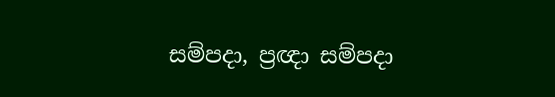සම්පදා, ප්‍රඥා සම්පදා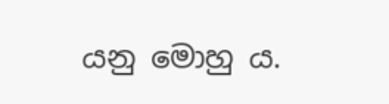යනු මොහු ය.